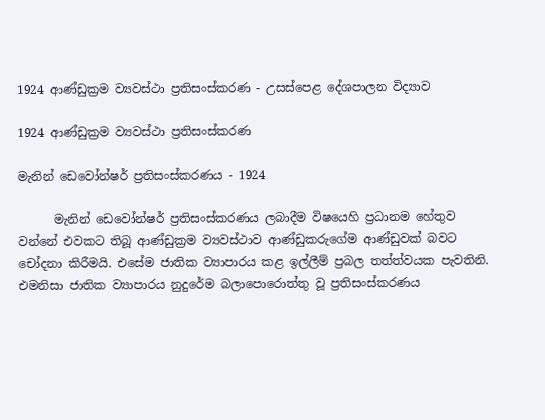1924 ආණ්ඩුක්‍රම ව්‍යවස්ථා ප්‍රතිසංස්කරණ - උසස්පෙළ දේශපාලන විද්‍යාව

1924 ආණ්ඩුක්‍රම ව්‍යවස්ථා ප්‍රතිසංස්කරණ

මැනින් ඩෙවෝන්ෂර් ප්‍රතිසංස්කරණය - 1924

      මැනින් ඩෙවෝන්ෂර් ප්‍රතිසංස්කරණය ලබාදීම විෂයෙහි ප්‍රධානම හේතුව වන්නේ එවකට තිබූ ආණ්ඩුක්‍රම ව්‍යවස්ථාව ආණ්ඩුකරුගේම ආණ්ඩුවක් බවට චෝදනා කිරීමයි. එසේම ජාතික ව්‍යාපාරය කළ ඉල්ලීම් ප්‍රබල තත්ත්වයක පැවතිනි. එමනිසා ජාතික ව්‍යාපාරය නුදුරේම බලාපොරොත්තු වූ ප්‍රතිසංස්කරණය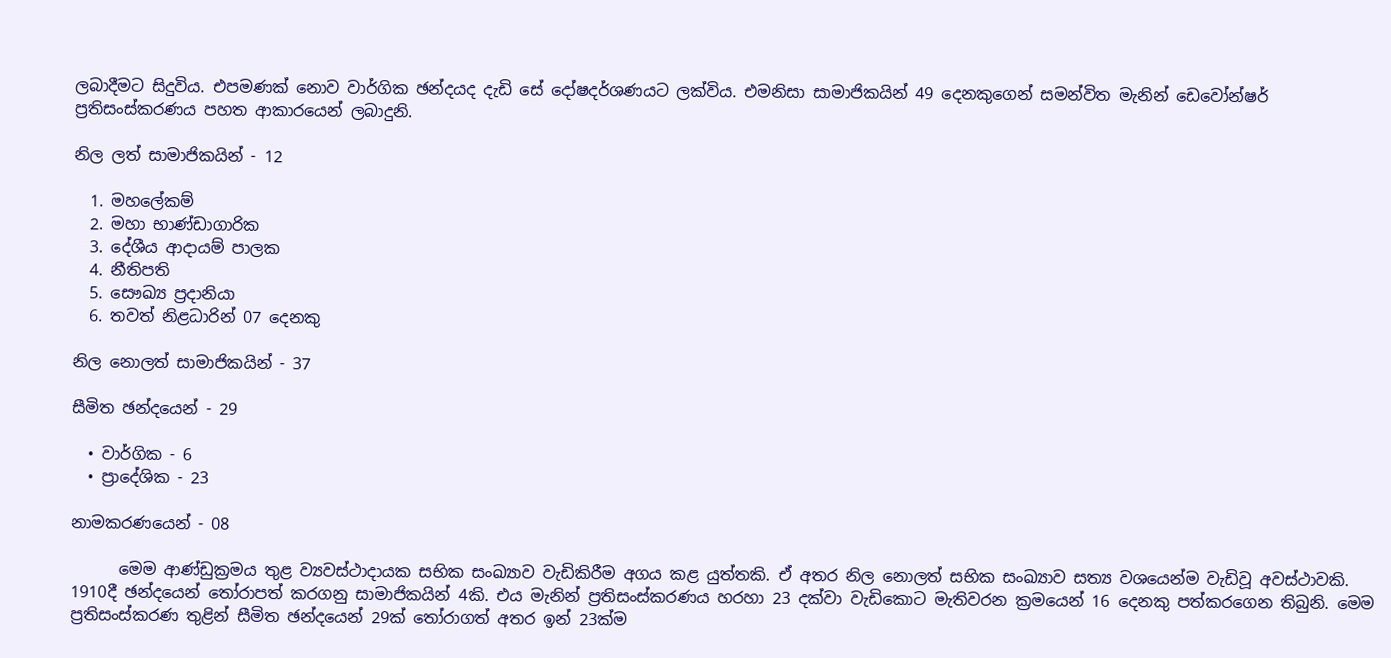ලබාදීමට සිදුවිය. එපමණක් නොව වාර්ගික ඡන්දයද දැඩි සේ දෝෂදර්ශණයට ලක්විය. එමනිසා සාමාජිකයින් 49 දෙනකුගෙන් සමන්විත මැනින් ඩෙවෝන්ෂර් ප්‍රතිසංස්කරණය පහත ආකාරයෙන් ලබාදුනි.

නිල ලත් සාමාජිකයින් - 12

  1. මහලේකම්
  2. මහා භාණ්ඩාගාරික
  3. දේශීය ආදායම් පාලක
  4. නීතිපති
  5. සෞඛ්‍ය ප්‍රදානියා
  6. තවත් නිළධාරින් 07 දෙනකු

නිල නොලත් සාමාජිකයින් - 37

සීමිත ඡන්දයෙන් - 29

  • වාර්ගික - 6
  • ප්‍රාදේශික - 23

නාමකරණයෙන් - 08

      මෙම ආණ්ඩුක්‍රමය තුළ ව්‍යවස්ථාදායක සභික සංඛ්‍යාව වැඩිකිරීම අගය කළ යුත්තකි. ඒ අතර නිල නොලත් සභික සංඛ්‍යාව සත්‍ය වශයෙන්ම වැඩිවූ අවස්ථාවකි. 1910දී ඡන්දයෙන් තෝරාපත් කරගනු සාමාජිකයින් 4කි. එය මැනින් ප්‍රතිසංස්කරණය හරහා 23 දක්වා වැඩිකොට මැතිවරන ක්‍රමයෙන් 16 දෙනකු පත්කරගෙන තිබුනි. මෙම ප්‍රතිසංස්කරණ තුළින් සීමිත ඡන්දයෙන් 29ක් තෝරාගත් අතර ඉන් 23ක්ම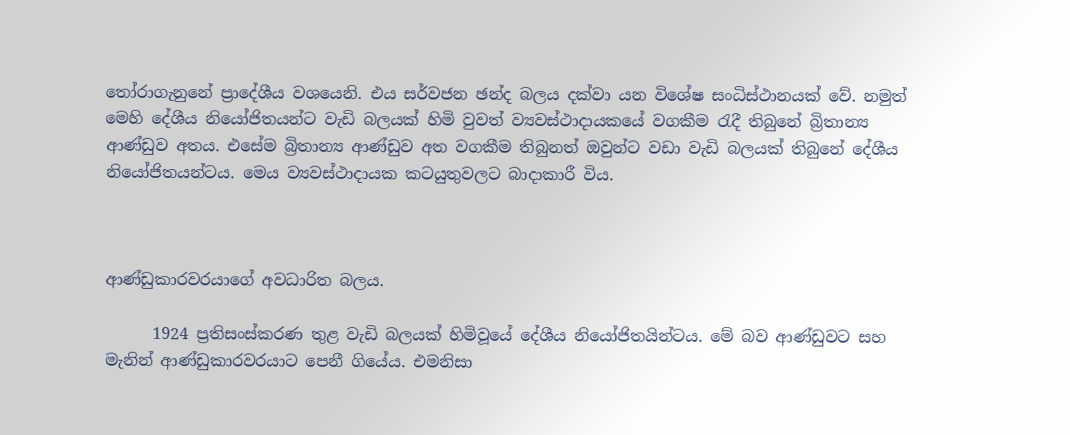තෝරාගැනුනේ ප්‍රාදේශීය වශයෙනි. එය සර්වජන ඡන්ද බලය දක්වා යන විශේෂ සංධිස්ථානයක් වේ. නමුත් මෙහි දේශීය නියෝජිතයන්ට වැඩි බලයක් හිමි වුවත් ව්‍යවස්ථාදායකයේ වගකීම රැදී තිබුනේ බ්‍රිතාන්‍ය ආණ්ඩුව අතය. එසේම බ්‍රිතාන්‍ය ආණ්ඩුව අත වගකීම තිබුනත් ඔවුන්ට වඩා වැඩි බලයක් තිබුනේ දේශීය නියෝජිතයන්ටය. මෙය ව්‍යවස්ථාදායක කටයුතුවලට බාදාකාරී විය.



ආණ්ඩුකාරවරයාගේ අවධාරිත බලය.

      1924 ප්‍රතිසංස්කරණ තුළ වැඩි බලයක් හිමිවූයේ දේශීය නියෝජිතයින්ටය. මේ බව ආණ්ඩුවට සහ මැනින් ආණ්ඩුකාරවරයාට පෙනී ගියේය. එමනිසා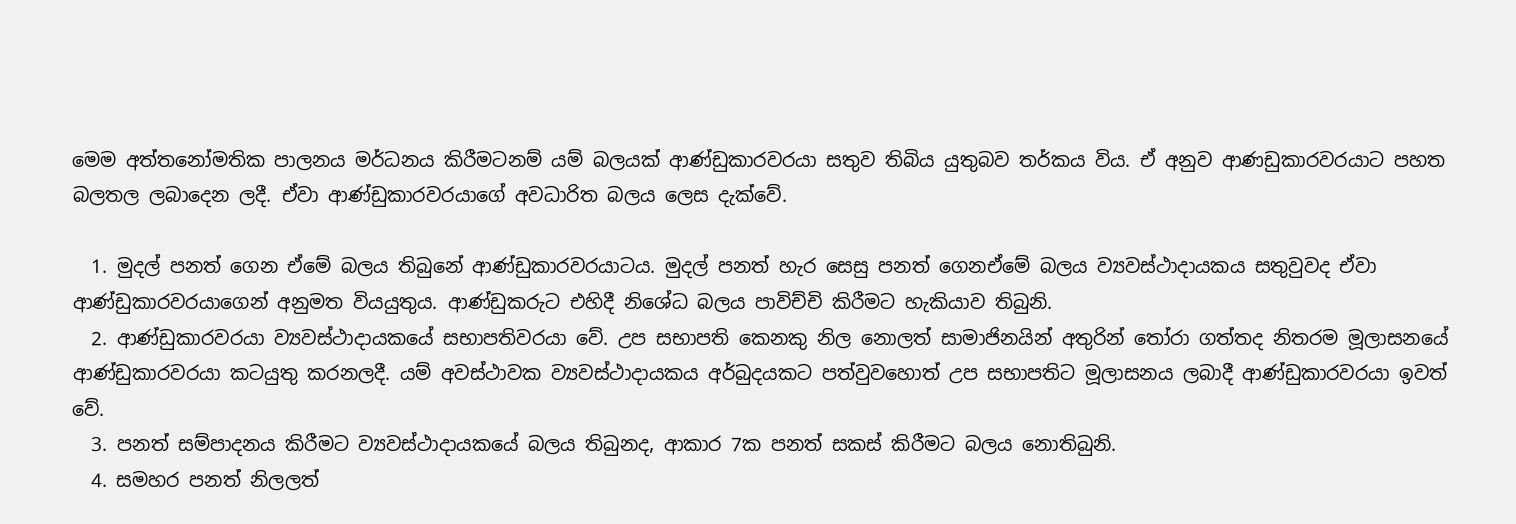මෙම අත්තනෝමතික පාලනය මර්ධනය කිරීමටනම් යම් බලයක් ආණ්ඩුකාරවරයා සතුව තිබිය යුතුබව තර්කය විය. ඒ අනුව ආණඩුකාරවරයාට පහත බලතල ලබාදෙන ලදී. ඒවා ආණ්ඩුකාරවරයාගේ අවධාරිත බලය ලෙස දැක්වේ.

  1. මුදල් පනත් ගෙන ඒමේ බලය තිබුනේ ආණ්ඩුකාරවරයාටය. මුදල් පනත් හැර සෙසු පනත් ගෙනඒමේ බලය ව්‍යවස්ථාදායකය සතුවුවද ඒවා ආණ්ඩුකාරවරයාගෙන් අනුමත වියයුතුය. ආණ්ඩුකරුට එහිදී නිශේධ බලය පාවිච්චි කිරීමට හැකියාව තිබුනි.
  2. ආණ්ඩුකාරවරයා ව්‍යවස්ථාදායකයේ සභාපතිවරයා වේ. උප සභාපති කෙනකු නිල නොලත් සාමාජිනයින් අතුරින් තෝරා ගත්තද නිතරම මූලාසනයේ ආණ්ඩුකාරවරයා කටයුතු කරනලදී. යම් අවස්ථාවක ව්‍යවස්ථාදායකය අර්බුදයකට පත්වුවහොත් උප සභාපතිට මූලාසනය ලබාදී ආණ්ඩුකාරවරයා ඉවත් වේ.
  3. පනත් සම්පාදනය කිරීමට ව්‍යවස්ථාදායකයේ බලය තිබුනද, ආකාර 7ක පනත් සකස් කිරීමට බලය නොතිබුනි.
  4. සමහර පනත් නිලලත්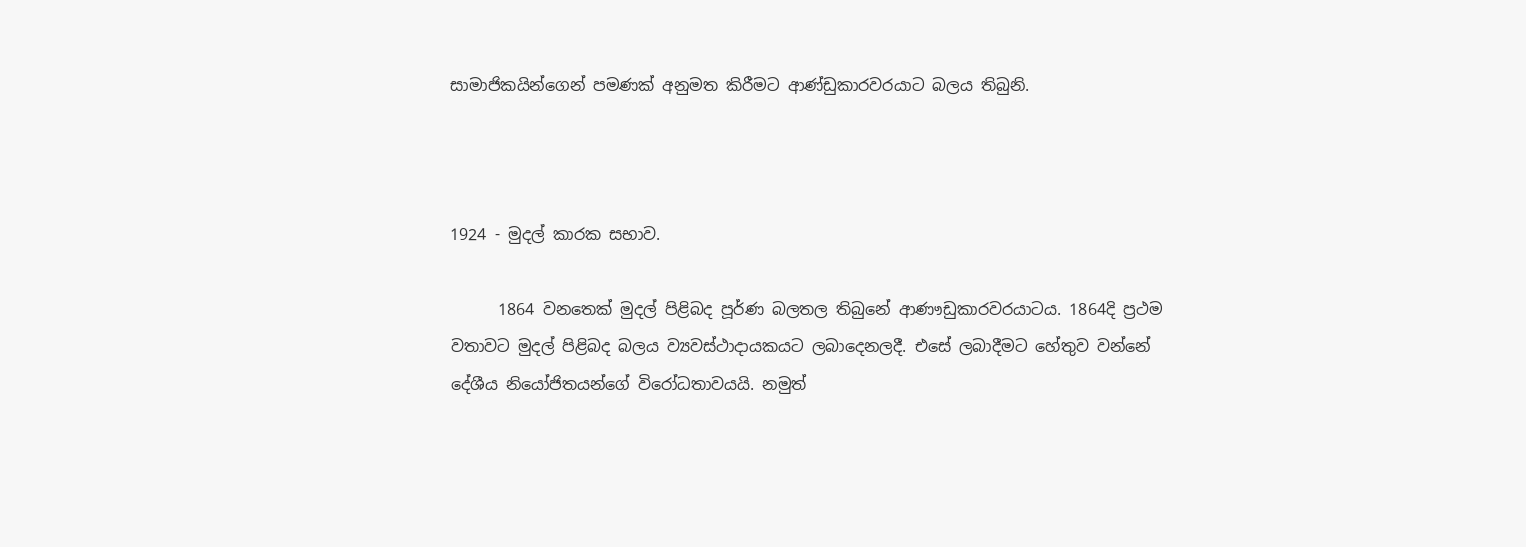සාමාජිකයින්ගෙන් පමණක් අනුමත කිරීමට ආණ්ඩුකාරවරයාට බලය තිබුනි.



1924 - මුදල් කාරක සභාව.

      1864 වනතෙක් මුදල් පිළිබද පූර්ණ බලතල තිබුනේ ආණෟඩුකාරවරයාටය. 1864දි ප්‍රථම වතාවට මුදල් පිළිබද බලය ව්‍යවස්ථාදායකයට ලබාදෙනලදී. එසේ ලබාදීමට හේතුව වන්නේ දේශීය නියෝජිතයන්ගේ විරෝධතාවයයි. නමුත්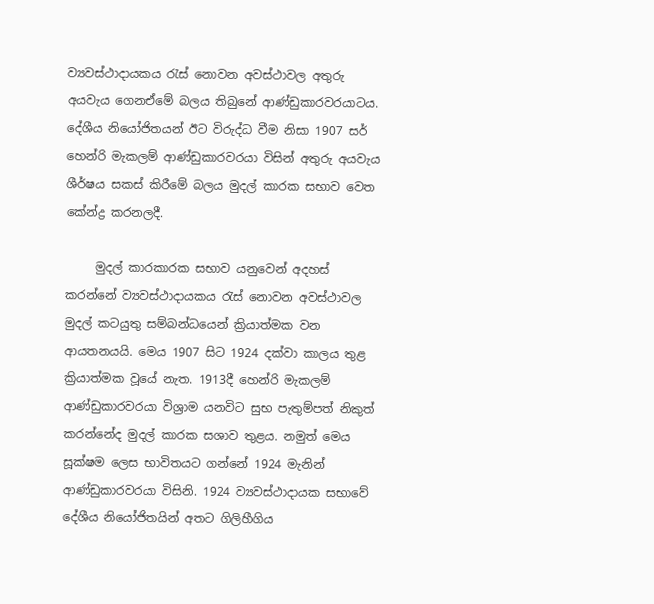ව්‍යවස්ථාදායකය රැස් නොවන අවස්ථාවල අතුරු අයවැය ගෙනඒමේ බලය තිබුනේ ආණ්ඩුකාරවරයාටය. දේශීය නියෝජිතයන් ඊට විරුද්ධ වීම නිසා 1907 සර් හෙන්රි මැකලම් ආණ්ඩුකාරවරයා විසින් අතුරු අයවැය ශීර්ෂය සකස් කිරීමේ බලය මුදල් කාරක සභාව වෙත කේන්ද්‍ර කරනලදී.

     මුදල් කාරකාරක සභාව යනුවෙන් අදහස් කරන්නේ ව්‍යවස්ථාදායකය රැස් නොවන අවස්ථාවල මුදල් කටයුතු සම්බන්ධයෙන් ක්‍රියාත්මක වන ආයතනයයි. මෙය 1907 සිට 1924 දක්වා කාලය තුළ ක්‍රියාත්මක වූයේ නැත. 1913දී හෙන්රි මැකලම් ආණ්ඩුකාරවරයා විශ්‍රාම යනවිට සුභ පැතුම්පත් නිකුත් කරන්නේද මුදල් කාරක සශාව තුළය. නමුත් මෙය සූක්ෂම ලෙස භාවිතයට ගන්නේ 1924 මැනින් ආණ්ඩුකාරවරයා විසිනි. 1924 ව්‍යවස්ථාදායක සභාවේ දේශීය නියෝජිතයින් අතට ගිලිහීගිය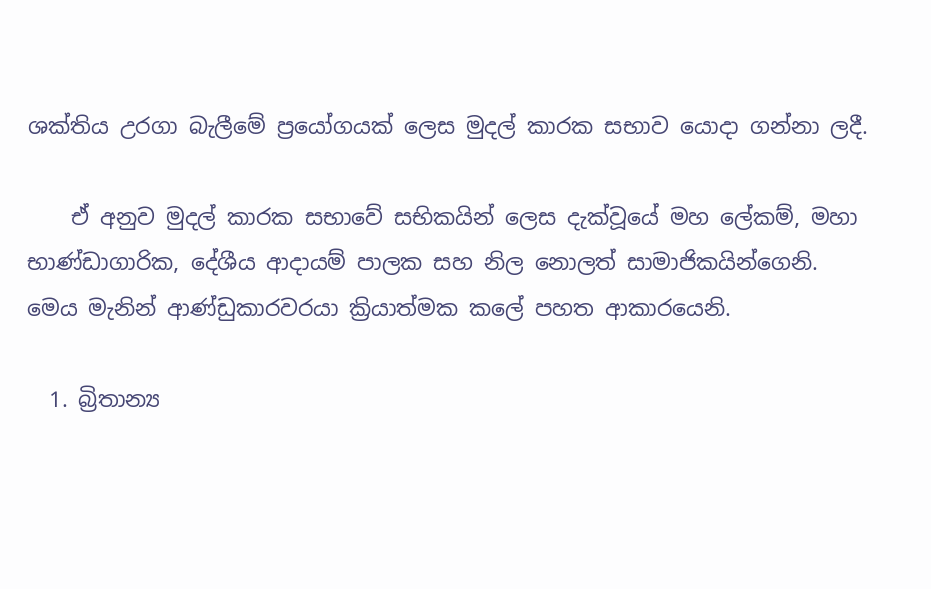ශක්තිය උරගා බැලීමේ ප්‍රයෝගයක් ලෙස මුදල් කාරක සභාව යොදා ගන්නා ලදී.

    ඒ අනුව මුදල් කාරක සභාවේ සභිකයින් ලෙස දැක්වූයේ මහ ලේකම්, මහා භාණ්ඩාගාරික, දේශීය ආදායම් පාලක සහ නිල නොලත් සාමාජිකයින්ගෙනි. මෙය මැනින් ආණ්ඩුකාරවරයා ක්‍රියාත්මක කලේ පහත ආකාරයෙනි.

  1. බ්‍රිතාන්‍ය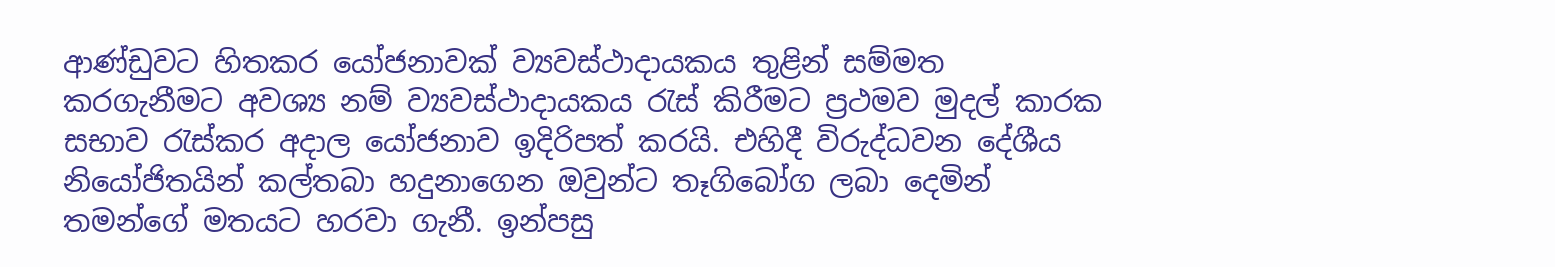ආණ්ඩුවට හිතකර යෝජනාවක් ව්‍යවස්ථාදායකය තුළින් සම්මත කරගැනීමට අවශ්‍ය නම් ව්‍යවස්ථාදායකය රැස් කිරීමට ප්‍රථමව මුදල් කාරක සභාව රැස්කර අදාල යෝජනාව ඉදිරිපත් කරයි. එහිදී විරුද්ධවන දේශීය නියෝජිතයින් කල්තබා හදුනාගෙන ඔවුන්ට තෑගිබෝග ලබා දෙමින් තමන්ගේ මතයට හරවා ගැනී. ඉන්පසු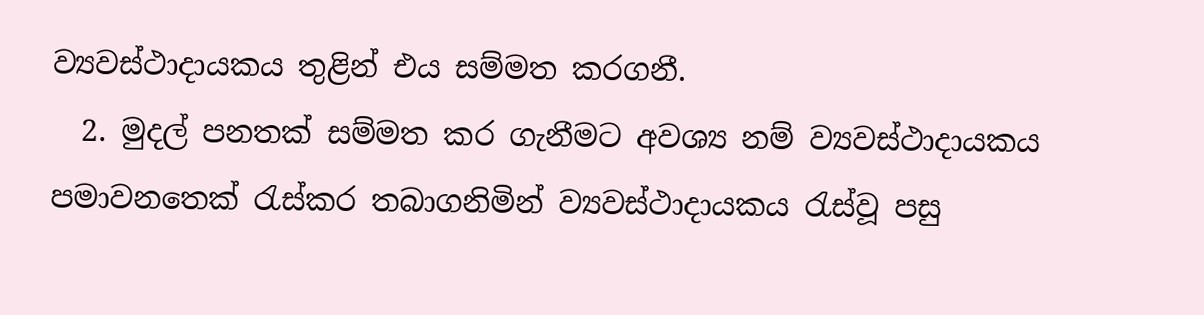ව්‍යවස්ථාදායකය තුළින් එය සම්මත කරගනී.
  2. මුදල් පනතක් සම්මත කර ගැනීමට අවශ්‍ය නම් ව්‍යවස්ථාදායකය පමාවනතෙක් රැස්කර තබාගනිමින් ව්‍යවස්ථාදායකය රැස්වූ පසු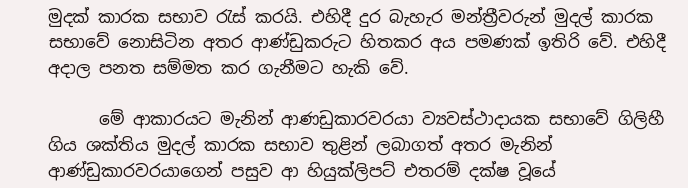මුදක් කාරක සභාව රැස් කරයි. එහිදී දුර බැහැර මන්ත්‍රීවරුන් මුදල් කාරක සභාවේ නොසිටින අතර ආණ්ඩුකරුට හිතකර අය පමණක් ඉතිරි වේ. එහිදී අදාල පනත සම්මත කර ගැනීමට හැකි වේ.

      මේ ආකාරයට මැනින් ආණඩුකාරවරයා ව්‍යවස්ථාදායක සභාවේ ගිලිහී ගිය ශක්තිය මුදල් කාරක සභාව තුළින් ලබාගත් අතර මැනින් ආණ්ඩුකාරවරයාගෙන් පසුව ආ හියුක්ලිපට් එතරම් දක්ෂ වූයේ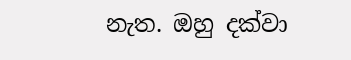නැත. ඔහු දක්වා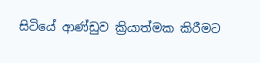සිටියේ ආණ්ඩුව ක්‍රියාත්මක කිරීමට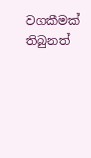වගකීමක් තිබුනත්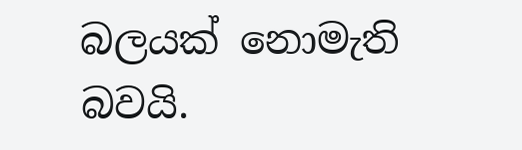බලයක් නොමැති බවයි.